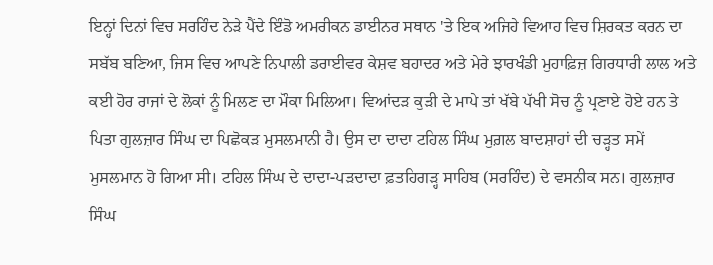ਇਨ੍ਹਾਂ ਦਿਨਾਂ ਵਿਚ ਸਰਹਿੰਦ ਨੇੜੇ ਪੈਂਦੇ ਇੰਡੋ ਅਮਰੀਕਨ ਡਾਈਨਰ ਸਥਾਨ 'ਤੇ ਇਕ ਅਜਿਹੇ ਵਿਆਹ ਵਿਚ ਸ਼ਿਰਕਤ ਕਰਨ ਦਾ ਸਬੱਬ ਬਣਿਆ, ਜਿਸ ਵਿਚ ਆਪਣੇ ਨਿਪਾਲੀ ਡਰਾਈਵਰ ਕੇਸ਼ਵ ਬਹਾਦਰ ਅਤੇ ਮੇਰੇ ਝਾਰਖੰਡੀ ਮੁਹਾਫ਼ਿਜ਼ ਗਿਰਧਾਰੀ ਲਾਲ ਅਤੇ ਕਈ ਹੋਰ ਰਾਜਾਂ ਦੇ ਲੋਕਾਂ ਨੂੰ ਮਿਲਣ ਦਾ ਮੌਕਾ ਮਿਲਿਆ। ਵਿਆਂਦੜ ਕੁੜੀ ਦੇ ਮਾਪੇ ਤਾਂ ਖੱਬੇ ਪੱਖੀ ਸੋਚ ਨੂੰ ਪ੍ਰਣਾਏ ਹੋਏ ਹਨ ਤੇ ਪਿਤਾ ਗੁਲਜ਼ਾਰ ਸਿੰਘ ਦਾ ਪਿਛੋਕੜ ਮੁਸਲਮਾਨੀ ਹੈ। ਉਸ ਦਾ ਦਾਦਾ ਟਹਿਲ ਸਿੰਘ ਮੁਗ਼ਲ ਬਾਦਸ਼ਾਹਾਂ ਦੀ ਚੜ੍ਹਤ ਸਮੇਂ ਮੁਸਲਮਾਨ ਹੋ ਗਿਆ ਸੀ। ਟਹਿਲ ਸਿੰਘ ਦੇ ਦਾਦਾ-ਪੜਦਾਦਾ ਫ਼ਤਹਿਗੜ੍ਹ ਸਾਹਿਬ (ਸਰਹਿੰਦ) ਦੇ ਵਸਨੀਕ ਸਨ। ਗੁਲਜ਼ਾਰ ਸਿੰਘ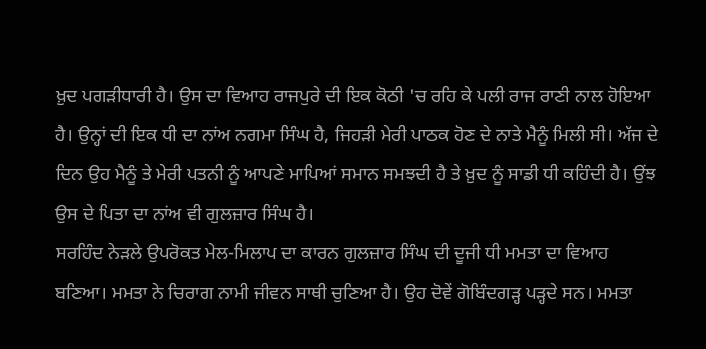ਖ਼ੁਦ ਪਗੜੀਧਾਰੀ ਹੈ। ਉਸ ਦਾ ਵਿਆਹ ਰਾਜਪੁਰੇ ਦੀ ਇਕ ਕੋਠੀ 'ਚ ਰਹਿ ਕੇ ਪਲੀ ਰਾਜ ਰਾਣੀ ਨਾਲ ਹੋਇਆ ਹੈ। ਉਨ੍ਹਾਂ ਦੀ ਇਕ ਧੀ ਦਾ ਨਾਂਅ ਨਗਮਾ ਸਿੰਘ ਹੈ, ਜਿਹੜੀ ਮੇਰੀ ਪਾਠਕ ਹੋਣ ਦੇ ਨਾਤੇ ਮੈਨੂੰ ਮਿਲੀ ਸੀ। ਅੱਜ ਦੇ ਦਿਨ ਉਹ ਮੈਨੂੰ ਤੇ ਮੇਰੀ ਪਤਨੀ ਨੂੰ ਆਪਣੇ ਮਾਪਿਆਂ ਸਮਾਨ ਸਮਝਦੀ ਹੈ ਤੇ ਖ਼ੁਦ ਨੂੰ ਸਾਡੀ ਧੀ ਕਹਿੰਦੀ ਹੈ। ਉਂਝ ਉਸ ਦੇ ਪਿਤਾ ਦਾ ਨਾਂਅ ਵੀ ਗੁਲਜ਼ਾਰ ਸਿੰਘ ਹੈ।
ਸਰਹਿੰਦ ਨੇੜਲੇ ਉਪਰੋਕਤ ਮੇਲ-ਮਿਲਾਪ ਦਾ ਕਾਰਨ ਗੁਲਜ਼ਾਰ ਸਿੰਘ ਦੀ ਦੂਜੀ ਧੀ ਮਮਤਾ ਦਾ ਵਿਆਹ ਬਣਿਆ। ਮਮਤਾ ਨੇ ਚਿਰਾਗ ਨਾਮੀ ਜੀਵਨ ਸਾਥੀ ਚੁਣਿਆ ਹੈ। ਉਹ ਦੋਵੇਂ ਗੋਬਿੰਦਗੜ੍ਹ ਪੜ੍ਹਦੇ ਸਨ। ਮਮਤਾ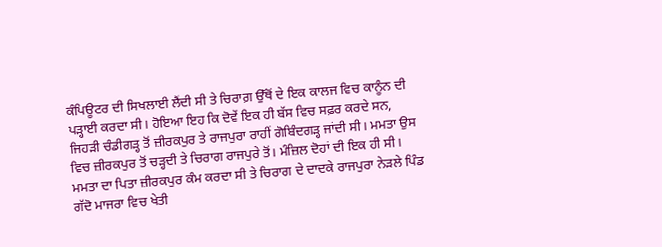ਕੰਪਿਊਟਰ ਦੀ ਸਿਖਲਾਈ ਲੈਂਦੀ ਸੀ ਤੇ ਚਿਰਾਗ਼ ਉੱਥੋਂ ਦੇ ਇਕ ਕਾਲਜ ਵਿਚ ਕਾਨੂੰਨ ਦੀ ਪੜ੍ਹਾਈ ਕਰਦਾ ਸੀ। ਹੋਇਆ ਇਹ ਕਿ ਦੋਵੇਂ ਇਕ ਹੀ ਬੱਸ ਵਿਚ ਸਫ਼ਰ ਕਰਦੇ ਸਨ, ਜਿਹੜੀ ਚੰਡੀਗੜ੍ਹ ਤੋਂ ਜ਼ੀਰਕਪੁਰ ਤੇ ਰਾਜਪੁਰਾ ਰਾਹੀਂ ਗੋਬਿੰਦਗੜ੍ਹ ਜਾਂਦੀ ਸੀ। ਮਮਤਾ ਉਸ ਵਿਚ ਜ਼ੀਰਕਪੁਰ ਤੋਂ ਚੜ੍ਹਦੀ ਤੇ ਚਿਰਾਗ ਰਾਜਪੁਰੇ ਤੋਂ। ਮੰਜ਼ਿਲ ਦੋਹਾਂ ਦੀ ਇਕ ਹੀ ਸੀ। ਮਮਤਾ ਦਾ ਪਿਤਾ ਜ਼ੀਰਕਪੁਰ ਕੰਮ ਕਰਦਾ ਸੀ ਤੇ ਚਿਰਾਗ ਦੇ ਦਾਦਕੇ ਰਾਜਪੁਰਾ ਨੇੜਲੇ ਪਿੰਡ ਗੱਦੋ ਮਾਜਰਾ ਵਿਚ ਖੇਤੀ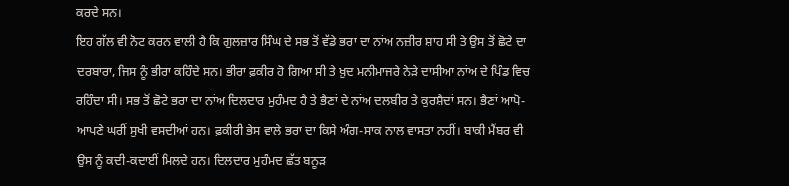ਕਰਦੇ ਸਨ।
ਇਹ ਗੱਲ ਵੀ ਨੋਟ ਕਰਨ ਵਾਲੀ ਹੈ ਕਿ ਗੁਲਜ਼ਾਰ ਸਿੰਘ ਦੇ ਸਭ ਤੋਂ ਵੱਡੇ ਭਰਾ ਦਾ ਨਾਂਅ ਨਜ਼ੀਰ ਸ਼ਾਹ ਸੀ ਤੇ ਉਸ ਤੋਂ ਛੋਟੇ ਦਾ ਦਰਬਾਰਾ, ਜਿਸ ਨੂੰ ਭੀਰਾ ਕਹਿੰਦੇ ਸਨ। ਭੀਰਾ ਫ਼ਕੀਰ ਹੋ ਗਿਆ ਸੀ ਤੇ ਖ਼ੁਦ ਮਨੀਮਾਜਰੇ ਨੇੜੇ ਦਾਸੀਆ ਨਾਂਅ ਦੇ ਪਿੰਡ ਵਿਚ ਰਹਿੰਦਾ ਸੀ। ਸਭ ਤੋਂ ਛੋਟੇ ਭਰਾ ਦਾ ਨਾਂਅ ਦਿਲਦਾਰ ਮੁਹੰਮਦ ਹੈ ਤੇ ਭੈਣਾਂ ਦੇ ਨਾਂਅ ਦਲਬੀਰ ਤੇ ਕੁਰਸ਼ੈਦਾਂ ਸਨ। ਭੈਣਾਂ ਆਪੋ-ਆਪਣੇ ਘਰੀਂ ਸੁਖੀ ਵਸਦੀਆਂ ਹਨ। ਫ਼ਕੀਰੀ ਭੇਸ ਵਾਲੇ ਭਰਾ ਦਾ ਕਿਸੇ ਅੰਗ-ਸਾਕ ਨਾਲ ਵਾਸਤਾ ਨਹੀਂ। ਬਾਕੀ ਮੈਂਬਰ ਵੀ ਉਸ ਨੂੰ ਕਦੀ-ਕਦਾਈਂ ਮਿਲਦੇ ਹਨ। ਦਿਲਦਾਰ ਮੁਹੰਮਦ ਛੱਤ ਬਨੂੜ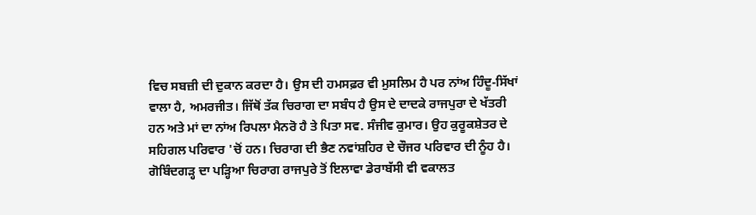ਵਿਚ ਸਬਜ਼ੀ ਦੀ ਦੁਕਾਨ ਕਰਦਾ ਹੈ। ਉਸ ਦੀ ਹਮਸਫ਼ਰ ਵੀ ਮੁਸਲਿਮ ਹੈ ਪਰ ਨਾਂਅ ਹਿੰਦੂ-ਸਿੱਖਾਂ ਵਾਲਾ ਹੈ, ਅਮਰਜੀਤ। ਜਿੱਥੋਂ ਤੱਕ ਚਿਰਾਗ ਦਾ ਸਬੰਧ ਹੈ ਉਸ ਦੇ ਦਾਦਕੇ ਰਾਜਪੁਰਾ ਦੇ ਖੱਤਰੀ ਹਨ ਅਤੇ ਮਾਂ ਦਾ ਨਾਂਅ ਰਿਪਲਾ ਮੈਨਰੋ ਹੈ ਤੇ ਪਿਤਾ ਸਵ. ਸੰਜੀਵ ਕੁਮਾਰ। ਉਹ ਕੁਰੂਕਸ਼ੇਤਰ ਦੇ ਸਹਿਗਲ ਪਰਿਵਾਰ 'ਚੋਂ ਹਨ। ਚਿਰਾਗ ਦੀ ਭੈਣ ਨਵਾਂਸ਼ਹਿਰ ਦੇ ਚੌਜਰ ਪਰਿਵਾਰ ਦੀ ਨੂੰਹ ਹੈ। ਗੋਬਿੰਦਗੜ੍ਹ ਦਾ ਪੜ੍ਹਿਆ ਚਿਰਾਗ ਰਾਜਪੁਰੇ ਤੋਂ ਇਲਾਵਾ ਡੇਰਾਬੱਸੀ ਵੀ ਵਕਾਲਤ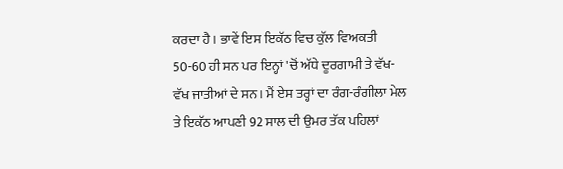ਕਰਦਾ ਹੈ। ਭਾਵੇਂ ਇਸ ਇਕੱਠ ਵਿਚ ਕੁੱਲ ਵਿਅਕਤੀ 50-60 ਹੀ ਸਨ ਪਰ ਇਨ੍ਹਾਂ 'ਚੋਂ ਅੱਧੇ ਦੂਰਗਾਮੀ ਤੇ ਵੱਖ-ਵੱਖ ਜਾਤੀਆਂ ਦੇ ਸਨ। ਮੈਂ ਏਸ ਤਰ੍ਹਾਂ ਦਾ ਰੰਗ-ਰੰਗੀਲਾ ਮੇਲ ਤੇ ਇਕੱਠ ਆਪਣੀ 92 ਸਾਲ ਦੀ ਉਮਰ ਤੱਕ ਪਹਿਲਾਂ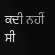ਕਦੀ ਨਹੀਂ ਸੀ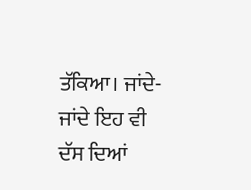ਤੱਕਿਆ। ਜਾਂਦੇ-ਜਾਂਦੇ ਇਹ ਵੀ ਦੱਸ ਦਿਆਂ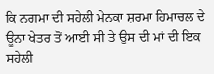ਕਿ ਨਗਮਾ ਦੀ ਸਹੇਲੀ ਮੇਨਕਾ ਸ਼ਰਮਾ ਹਿਮਾਚਲ ਦੇ ਊਨਾ ਖੇਤਰ ਤੋਂ ਆਈ ਸੀ ਤੇ ਉਸ ਦੀ ਮਾਂ ਦੀ ਇਕ ਸਹੇਲੀ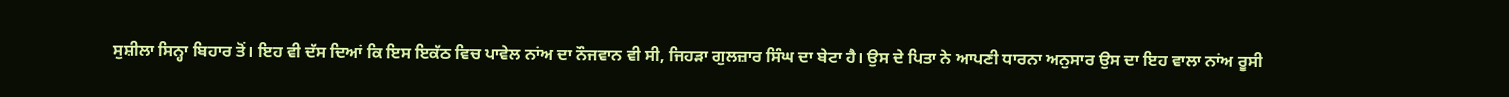ਸੁਸ਼ੀਲਾ ਸਿਨ੍ਹਾ ਬਿਹਾਰ ਤੋਂ। ਇਹ ਵੀ ਦੱਸ ਦਿਆਂ ਕਿ ਇਸ ਇਕੱਠ ਵਿਚ ਪਾਵੇਲ ਨਾਂਅ ਦਾ ਨੌਜਵਾਨ ਵੀ ਸੀ, ਜਿਹੜਾ ਗੁਲਜ਼ਾਰ ਸਿੰਘ ਦਾ ਬੇਟਾ ਹੈ। ਉਸ ਦੇ ਪਿਤਾ ਨੇ ਆਪਣੀ ਧਾਰਨਾ ਅਨੁਸਾਰ ਉਸ ਦਾ ਇਹ ਵਾਲਾ ਨਾਂਅ ਰੂਸੀ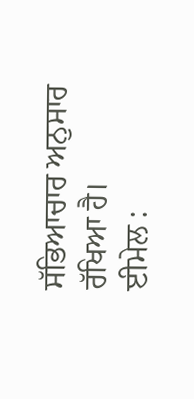ਸੱਭਿਆਚਾਰ ਅਨੁਸਾਰ ਰੱਖਿਆ ਹੈ।
ਈਮੇਲ :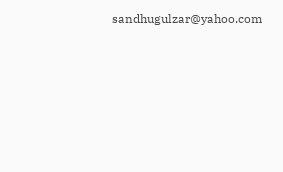sandhugulzar@yahoo.com